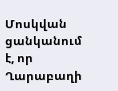Մոսկվան ցանկանում է, որ Ղարաբաղի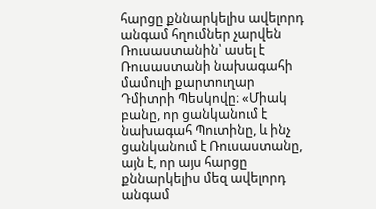հարցը քննարկելիս ավելորդ անգամ հղումներ չարվեն Ռուսաստանին՝ ասել է Ռուսաստանի նախագահի մամուլի քարտուղար Դմիտրի Պեսկովը։ «Միակ բանը, որ ցանկանում է նախագահ Պուտինը, և ինչ ցանկանում է Ռուսաստանը, այն է, որ այս հարցը քննարկելիս մեզ ավելորդ անգամ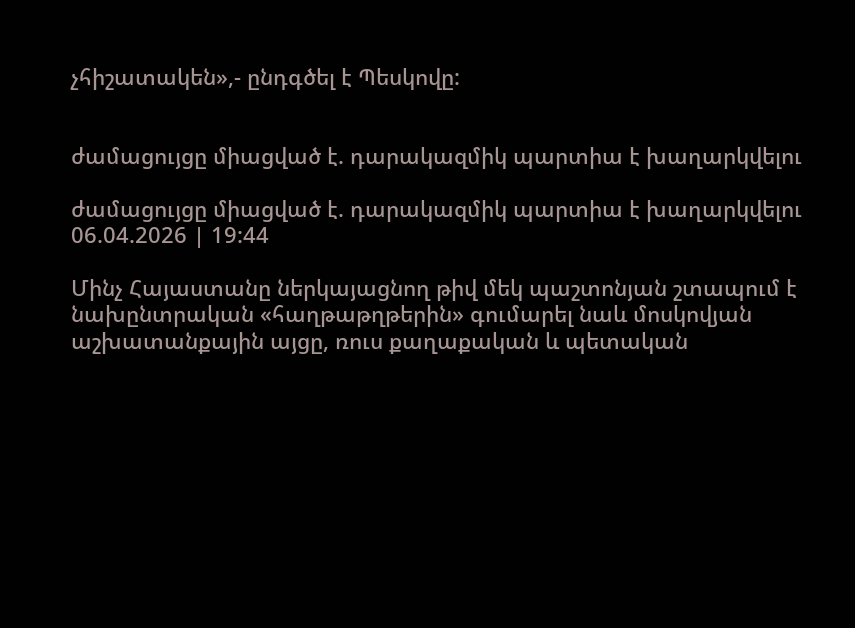չհիշատակեն»,- ընդգծել է Պեսկովը:


ժամացույցը միացված է. դարակազմիկ պարտիա է խաղարկվելու

ժամացույցը միացված է. դարակազմիկ պարտիա է խաղարկվելու
06.04.2026 | 19:44

Մինչ Հայաստանը ներկայացնող թիվ մեկ պաշտոնյան շտապում է նախընտրական «հաղթաթղթերին» գումարել նաև մոսկովյան աշխատանքային այցը, ռուս քաղաքական և պետական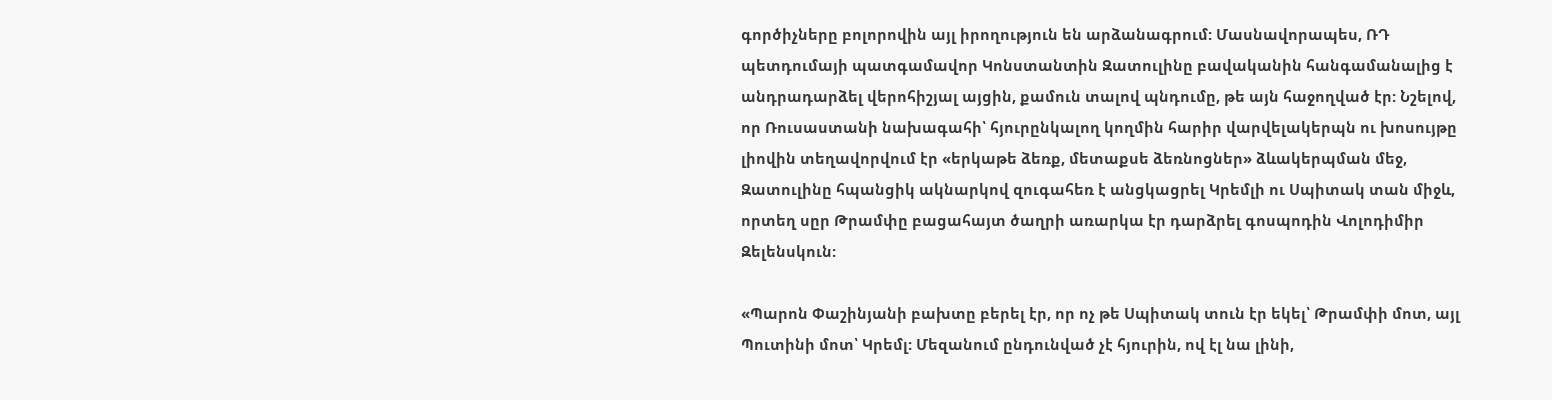գործիչները բոլորովին այլ իրողություն են արձանագրում: Մասնավորապես, ՌԴ պետդումայի պատգամավոր Կոնստանտին Զատուլինը բավականին հանգամանալից է անդրադարձել վերոհիշյալ այցին, քամուն տալով պնդումը, թե այն հաջողված էր: Նշելով, որ Ռուսաստանի նախագահի՝ հյուրընկալող կողմին հարիր վարվելակերպն ու խոսույթը լիովին տեղավորվում էր «երկաթե ձեռք, մետաքսե ձեռնոցներ» ձևակերպման մեջ, Զատուլինը հպանցիկ ակնարկով զուգահեռ է անցկացրել Կրեմլի ու Սպիտակ տան միջև, որտեղ սըր Թրամփը բացահայտ ծաղրի առարկա էր դարձրել գոսպոդին Վոլոդիմիր Զելենսկուն:

«Պարոն Փաշինյանի բախտը բերել էր, որ ոչ թե Սպիտակ տուն էր եկել՝ Թրամփի մոտ, այլ Պուտինի մոտ՝ Կրեմլ: Մեզանում ընդունված չէ հյուրին, ով էլ նա լինի,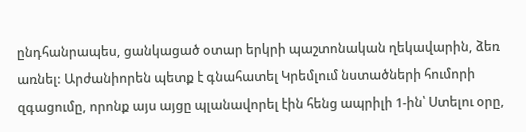ընդհանրապես, ցանկացած օտար երկրի պաշտոնական ղեկավարին, ձեռ առնել: Արժանիորեն պետք է գնահատել Կրեմլում նստածների հումորի զգացումը, որոնք այս այցը պլանավորել էին հենց ապրիլի 1-ին՝ Ստելու օրը,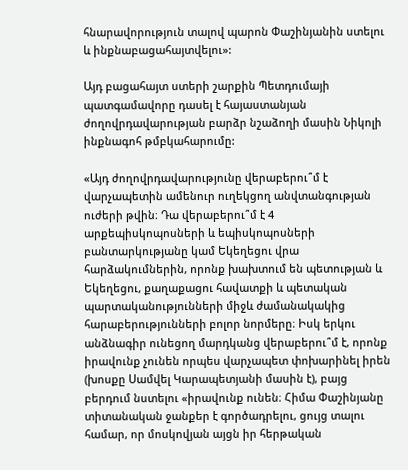հնարավորություն տալով պարոն Փաշինյանին ստելու և ինքնաբացահայտվելու»:

Այդ բացահայտ ստերի շարքին Պետդումայի պատգամավորը դասել է հայաստանյան ժողովրդավարության բարձր նշաձողի մասին Նիկոլի ինքնագոհ թմբկահարումը:

«Այդ ժողովրդավարությունը վերաբերու՞մ է վարչապետին ամենուր ուղեկցող անվտանգության ուժերի թվին։ Դա վերաբերու՞մ է 4 արքեպիսկոպոսների և եպիսկոպոսների բանտարկությանը կամ Եկեղեցու վրա հարձակումներին, որոնք խախտում են պետության և Եկեղեցու, քաղաքացու հավատքի և պետական պարտականությունների միջև ժամանակակից հարաբերությունների բոլոր նորմերը։ Իսկ երկու անձնագիր ունեցող մարդկանց վերաբերու՞մ է, որոնք իրավունք չունեն որպես վարչապետ փոխարինել իրեն (խոսքը Սամվել Կարապետյանի մասին է), բայց բերդում նստելու «իրավունք ունեն։ Հիմա Փաշինյանը տիտանական ջանքեր է գործադրելու, ցույց տալու համար, որ մոսկովյան այցն իր հերթական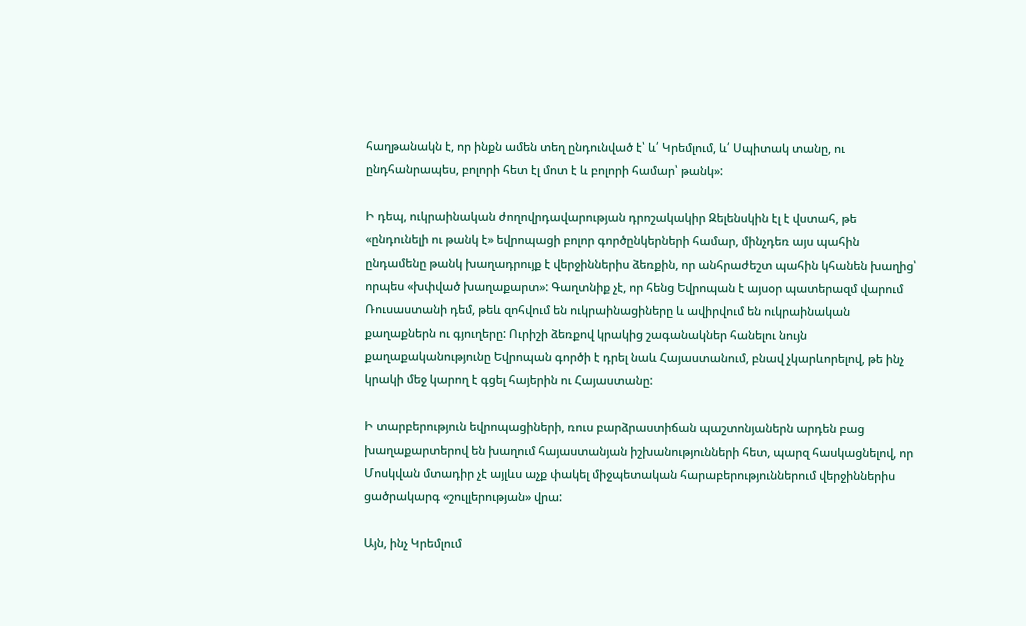հաղթանակն է, որ ինքն ամեն տեղ ընդունված է՝ և՛ Կրեմլում, և՛ Սպիտակ տանը, ու ընդհանրապես, բոլորի հետ էլ մոտ է և բոլորի համար՝ թանկ»:

Ի դեպ, ուկրաինական ժողովրդավարության դրոշակակիր Զելենսկին էլ է վստահ, թե «ընդունելի ու թանկ է» եվրոպացի բոլոր գործընկերների համար, մինչդեռ այս պահին ընդամենը թանկ խաղադրույք է վերջիններիս ձեռքին, որ անհրաժեշտ պահին կհանեն խաղից՝ որպես «խփված խաղաքարտ»: Գաղտնիք չէ, որ հենց Եվրոպան է այսօր պատերազմ վարում Ռուսաստանի դեմ, թեև զոհվում են ուկրաինացիները և ավիրվում են ուկրաինական քաղաքներն ու գյուղերը: Ուրիշի ձեռքով կրակից շագանակներ հանելու նույն քաղաքականությունը Եվրոպան գործի է դրել նաև Հայաստանում, բնավ չկարևորելով, թե ինչ կրակի մեջ կարող է գցել հայերին ու Հայաստանը:

Ի տարբերություն եվրոպացիների, ռուս բարձրաստիճան պաշտոնյաներն արդեն բաց խաղաքարտերով են խաղում հայաստանյան իշխանությունների հետ, պարզ հասկացնելով, որ Մոսկվան մտադիր չէ այլևս աչք փակել միջպետական հարաբերություններում վերջիններիս ցածրակարգ «շուլլերության» վրա:

Այն, ինչ Կրեմլում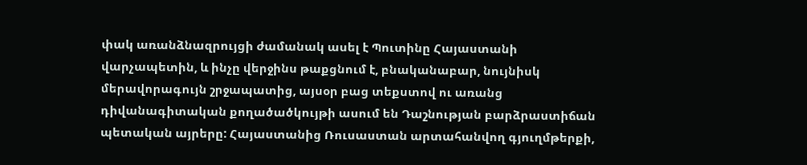փակ առանձնազրույցի ժամանակ ասել է Պուտինը Հայաստանի վարչապետին, և ինչը վերջինս թաքցնում է, բնականաբար, նույնիսկ մերավորագույն շրջապատից, այսօր բաց տեքստով ու առանց դիվանագիտական քողածածկույթի ասում են Դաշնության բարձրաստիճան պետական այրերը: Հայաստանից Ռուսաստան արտահանվող գյուղմթերքի,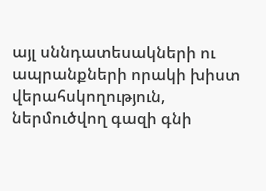այլ սննդատեսակների ու ապրանքների որակի խիստ վերահսկողություն, ներմուծվող գազի գնի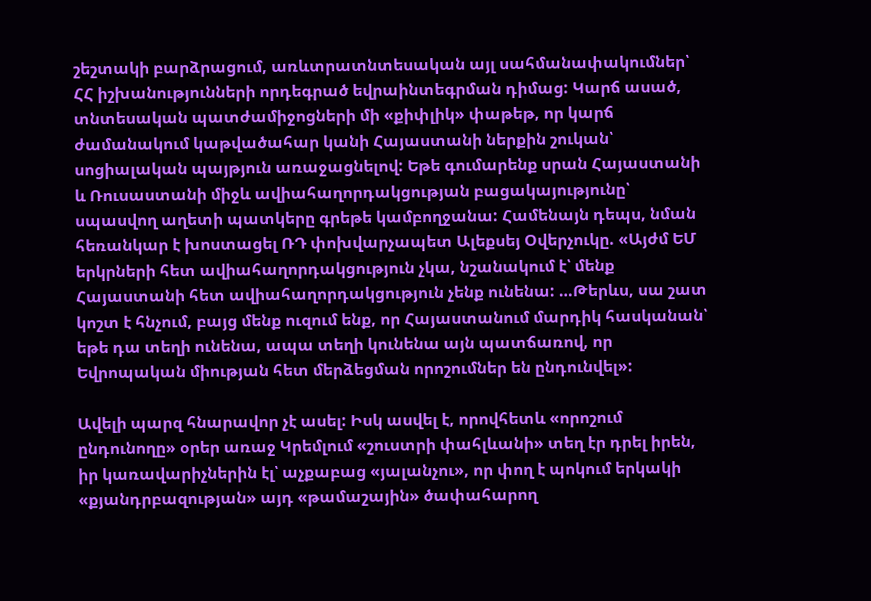շեշտակի բարձրացում, առևտրատնտեսական այլ սահմանափակումներ՝ ՀՀ իշխանությունների որդեգրած եվրաինտեգրման դիմաց: Կարճ ասած, տնտեսական պատժամիջոցների մի «քիփլիկ» փաթեթ, որ կարճ ժամանակում կաթվածահար կանի Հայաստանի ներքին շուկան՝ սոցիալական պայթյուն առաջացնելով: Եթե գումարենք սրան Հայաստանի և Ռուսաստանի միջև ավիահաղորդակցության բացակայությունը՝ սպասվող աղետի պատկերը գրեթե կամբողջանա: Համենայն դեպս, նման հեռանկար է խոստացել ՌԴ փոխվարչապետ Ալեքսեյ Օվերչուկը. «Այժմ ԵՄ երկրների հետ ավիահաղորդակցություն չկա, նշանակում է՝ մենք Հայաստանի հետ ավիահաղորդակցություն չենք ունենա: …Թերևս, սա շատ կոշտ է հնչում, բայց մենք ուզում ենք, որ Հայաստանում մարդիկ հասկանան՝ եթե դա տեղի ունենա, ապա տեղի կունենա այն պատճառով, որ Եվրոպական միության հետ մերձեցման որոշումներ են ընդունվել»:

Ավելի պարզ հնարավոր չէ ասել: Իսկ ասվել է, որովհետև «որոշում ընդունողը» օրեր առաջ Կրեմլում «շուստրի փահլևանի» տեղ էր դրել իրեն, իր կառավարիչներին էլ՝ աչքաբաց «յալանչու», որ փող է պոկում երկակի «քյանդրբազության» այդ «թամաշային» ծափահարող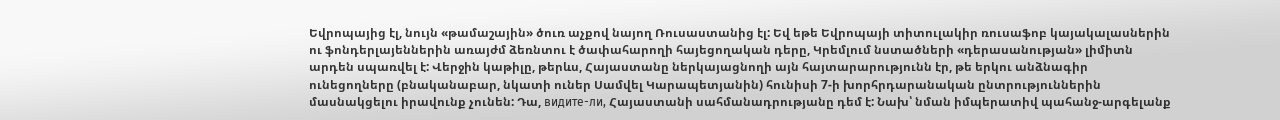Եվրոպայից էլ, նույն «թամաշային» ծուռ աչքով նայող Ռուսաստանից էլ: Եվ եթե Եվրոպայի տիտուլակիր ռուսաֆոբ կայակալասներին ու ֆոնդերլայեններին առայժմ ձեռնտու է ծափահարողի հայեցողական դերը, Կրեմլում նստածների «դերասանության» լիմիտն արդեն սպառվել է: Վերջին կաթիլը, թերևս, Հայաստանը ներկայացնողի այն հայտարարությունն էր, թե երկու անձնագիր ունեցողները (բնականաբար, նկատի ուներ Սամվել Կարապետյանին) հունիսի 7-ի խորհրդարանական ընտրություններին մասնակցելու իրավունք չունեն: Դա, видите-ли, Հայաստանի սահմանադրությանը դեմ է: Նախ՝ նման իմպերատիվ պահանջ-արգելանք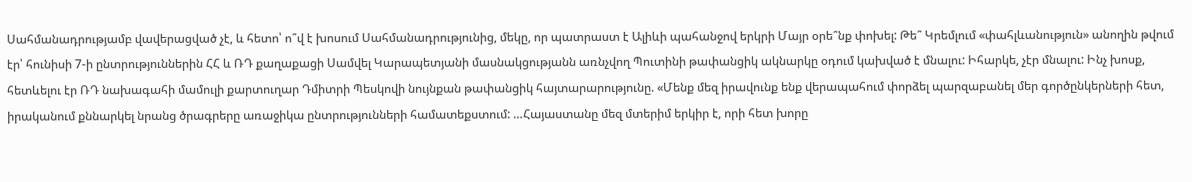Սահմանադրությամբ վավերացված չէ, և հետո՝ ո՞վ է խոսում Սահմանադրությունից, մեկը, որ պատրաստ է Ալիևի պահանջով երկրի Մայր օրե՞նք փոխել: Թե՞ Կրեմլում «փահլևանություն» անողին թվում էր՝ հունիսի 7-ի ընտրություններին ՀՀ և ՌԴ քաղաքացի Սամվել Կարապետյանի մասնակցությանն առնչվող Պուտինի թափանցիկ ակնարկը օդում կախված է մնալու: Իհարկե, չէր մնալու: Ինչ խոսք, հետևելու էր ՌԴ նախագահի մամուլի քարտուղար Դմիտրի Պեսկովի նույնքան թափանցիկ հայտարարությունը. «Մենք մեզ իրավունք ենք վերապահում փորձել պարզաբանել մեր գործընկերների հետ, իրականում քննարկել նրանց ծրագրերը առաջիկա ընտրությունների համատեքստում: …Հայաստանը մեզ մտերիմ երկիր է, որի հետ խորը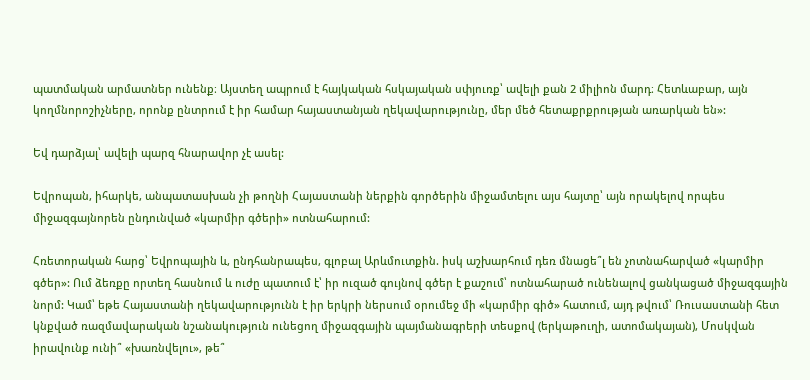պատմական արմատներ ունենք։ Այստեղ ապրում է հայկական հսկայական սփյուռք՝ ավելի քան 2 միլիոն մարդ։ Հետևաբար, այն կողմնորոշիչները, որոնք ընտրում է իր համար հայաստանյան ղեկավարությունը, մեր մեծ հետաքրքրության առարկան են»:

Եվ դարձյալ՝ ավելի պարզ հնարավոր չէ ասել:

Եվրոպան, իհարկե, անպատասխան չի թողնի Հայաստանի ներքին գործերին միջամտելու այս հայտը՝ այն որակելով որպես միջազգայնորեն ընդունված «կարմիր գծերի» ոտնահարում:

Հռետորական հարց՝ Եվրոպային և, ընդհանրապես, գլոբալ Արևմուտքին. իսկ աշխարհում դեռ մնացե՞լ են չոտնահարված «կարմիր գծեր»: Ում ձեռքը որտեղ հասնում և ուժը պատում է՝ իր ուզած գույնով գծեր է քաշում՝ ոտնահարած ունենալով ցանկացած միջազգային նորմ: Կամ՝ եթե Հայաստանի ղեկավարությունն է իր երկրի ներսում օրումեջ մի «կարմիր գիծ» հատում, այդ թվում՝ Ռուսաստանի հետ կնքված ռազմավարական նշանակություն ունեցող միջազգային պայմանագրերի տեսքով (երկաթուղի, ատոմակայան), Մոսկվան իրավունք ունի՞ «խառնվելու», թե՞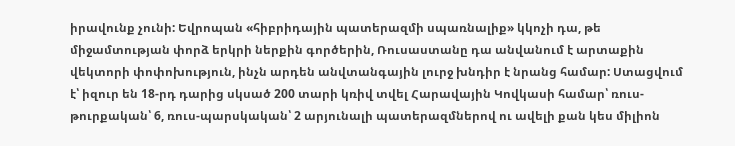իրավունք չունի: Եվրոպան «հիբրիդային պատերազմի սպառնալիք» կկոչի դա, թե միջամտության փորձ երկրի ներքին գործերին, Ռուսաստանը դա անվանում է արտաքին վեկտորի փոփոխություն, ինչն արդեն անվտանգային լուրջ խնդիր է նրանց համար: Ստացվում է՝ իզուր են 18-րդ դարից սկսած 200 տարի կռիվ տվել Հարավային Կովկասի համար՝ ռուս-թուրքական՝ 6, ռուս-պարսկական՝ 2 արյունալի պատերազմներով ու ավելի քան կես միլիոն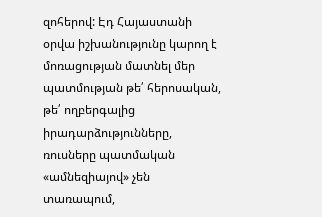զոհերով: Էդ Հայաստանի օրվա իշխանությունը կարող է մոռացության մատնել մեր պատմության թե՛ հերոսական, թե՛ ողբերգալից իրադարձությունները, ռուսները պատմական «ամնեզիայով» չեն տառապում,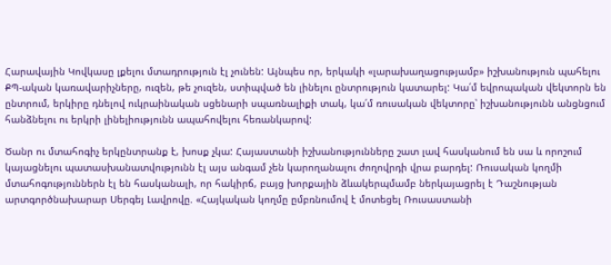Հարավային Կովկասը լքելու մտադրություն էլ չունեն: Այնպես որ, երկակի «լարախաղացությամբ» իշխանություն պահելու ՔՊ-ական կառավարիչները, ուզեն, թե չուզեն, ստիպված են լինելու ընտրություն կատարել: Կա՛մ եվրոպական վեկտորն են ընտրում, երկիրը դնելով ուկրաինական սցենարի սպառնալիքի տակ, կա՛մ ռուսական վեկտորը՝ իշխանությունն անցնցում հանձնելու ու երկրի լինելիությունն ապահովելու հեռանկարով:

Ծանր ու մտահոգիչ երկընտրանք է, խոսք չկա: Հայաստանի իշխանությունները շատ լավ հասկանում են սա և որոշում կայացնելու պատասխանատվությունն էլ այս անգամ չեն կարողանալու ժողովրդի վրա բարդել: Ռուսական կողմի մտահոգություններն էլ են հասկանալի, որ հակիրճ, բայց խորքային ձևակերպմամբ ներկայացրել է Դաշնության արտգործնախարար Սերգեյ Լավրովը. «Հայկական կողմը ըմբռնումով է մոտեցել Ռուսաստանի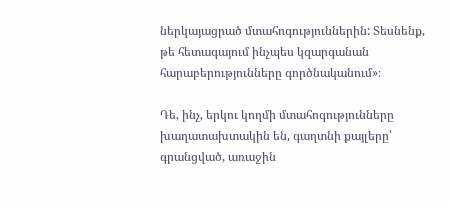ներկայացրած մտահոգություններին: Տեսնենք, թե հետագայում ինչպես կզարգանան հարաբերությունները գործնականում»։

Դե, ինչ, երկու կողմի մտահոգությունները խաղատախտակին են, գաղտնի քայլերը՝ գրանցված, առաջին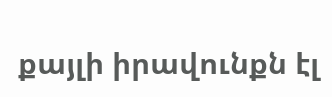քայլի իրավունքն էլ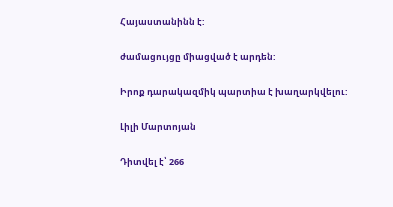Հայաստանինն է:

ժամացույցը միացված է արդեն:

Իրոք դարակազմիկ պարտիա է խաղարկվելու:

Լիլի Մարտոյան

Դիտվել է՝ 266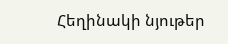Հեղինակի նյութեր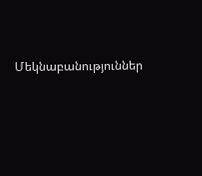Մեկնաբանություններ